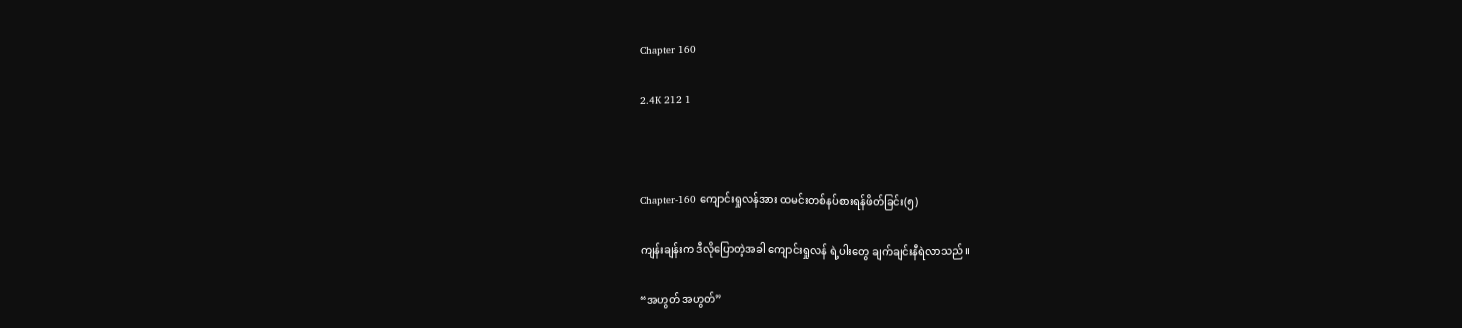Chapter 160

2.4K 212 1



Chapter-160 ကျောင်းရှုလန်အား ထမင်းတစ်နပ်စားရန်ဖိတ်ခြင်း(၅)

ကျန်းချန်းက ဒီလိုပြောတဲ့အခါ ကျောင်းရှုလန် ရဲ့ပါးတွေ ချက်ချင်းနီရဲလာ‌သည်။

“အဟွတ် အဟွတ်”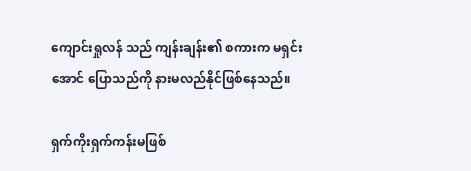ကျောင်းရှုလန် သည် ကျန်းချန်း၏ စကားက မရှင်းအောင်‌ ပြောသည်ကို နားမလည်နိုင်ဖြစ်နေသည်။

ရှက်ကိုးရှက်ကန်းမဖြစ်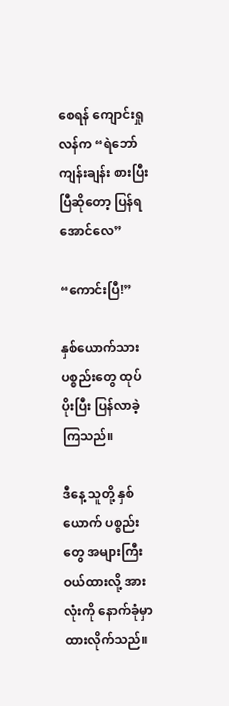စေရန် ကျောင်းရှုလန်က “ရဲဘော် ကျန်းချန်း စားပြီးပြီဆို‌တော့ ပြန်ရအောင်လေ”

“ကောင်းပြီ!”

နှစ်ယောက်သား ပစ္စည်းတွေ ထုပ်ပိုးပြီး ပြန်လာခဲ့ကြသည်။

ဒီနေ့ သူတို့ နှစ်ယောက် ပစ္စည်းတွေ အများကြီး ဝယ်ထားလို့ အားလုံးကို နောက်ခုံမှာ ထားလိုက်သည်။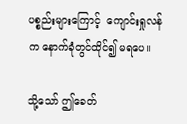ပစ္စည်းများကြောင့်  ကျောင်းရှုလန်က နောက်ခုံတွင်ထိုင်၍ မရပေ။

သို့သော် ဤခေတ်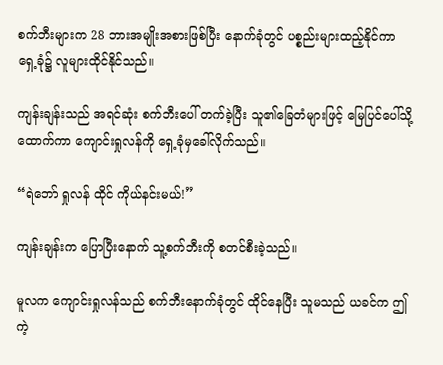စက်ဘီးများက 28 ဘားအမျိုးအစားဖြစ်ပြီး နောက်ခုံတွင် ပစ္စည်းများထည့်နိုင်ကာ ရှေ့ခုံ၌ လူများထိုင်နိုင်သည်။

ကျန်းချန်းသည် အရင်ဆုံး စက်ဘီးပေါ် တက်ခဲ့ပြီး သူ၏ခြေတံများဖြင့် မြေပြင်ပေါ်သို့ ထောက်ကာ ကျောင်းရှုလန်ကို ရှေ့ခုံမှခေါ်လိုက်သည်။

“ရဲဘော် ရှုလန် ထိုင် ကိုယ်နင်းမယ်!”

ကျန်းချန်းက ပြောပြီးနောက် သူ့စက်ဘီးကို စတင်စီးခဲ့သည်။

မူလက ကျောင်းရှုလန်သည် စက်ဘီးနောက်ခုံတွင် ထိုင်နေပြီး သူမသည် ယခင်က ဤကဲ့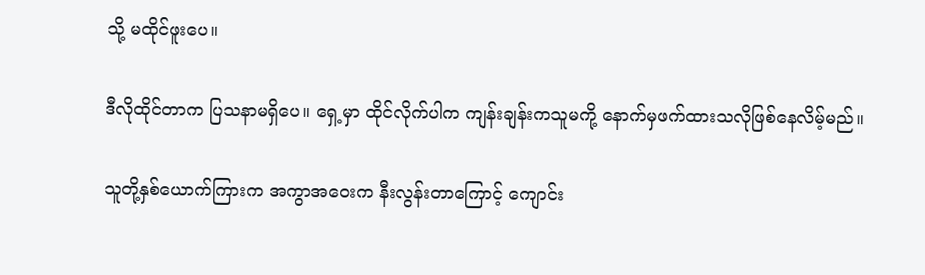သို့ မထိုင်ဖူးပေ။

ဒီလိုထိုင်တာက ပြသနာမရှိပေ။ ရှေ့မှာ ထိုင်လိုက်ပါက ကျန်းချန်းကသူမကို့ နောက်မှဖက်ထားသလိုဖြစ်နေလိမ့်မည်။

သူတို့နှစ်ယောက်ကြားက အကွာအဝေးက နီးလွန်းတာကြောင့် ကျောင်း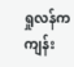ရှုလန်က ကျန်း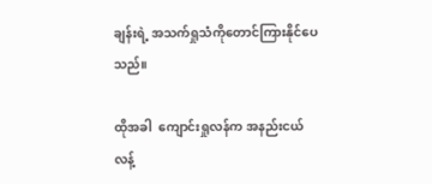ချန်းရဲ့ အသက်ရှုသံကိုတောင်ကြားနိုင်ပေသည်။

ထိုအခါ  ကျောင်းရှုလန်က အနည်းငယ် လန့်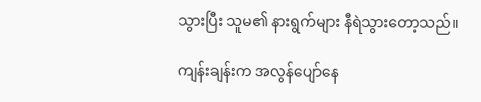သွားပြီး သူမ၏ နားရွက်များ နီရဲသွားတော့သည်။

ကျန်းချန်းက အလွန်ပျော်နေ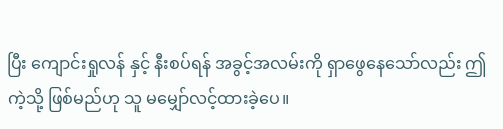ပြီး ကျောင်းရှုလန် နှင့် နီးစပ်ရန် အခွင့်အလမ်းကို ရှာဖွေနေသော်လည်း ဤကဲ့သို့ ဖြစ်မည်ဟု သူ မမျှော်လင့်ထားခဲ့ပေ။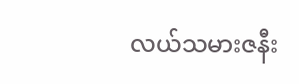လယ်သမားဇနီး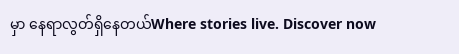မှာ နေရာလွတ်ရှိနေတယ်Where stories live. Discover now